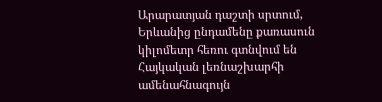Արարատյան դաշտի սրտում, Երևանից ընդամենը քառասուն կիլոմետր հեռու գտնվում են Հայկական լեռնաշխարհի ամենահնագույն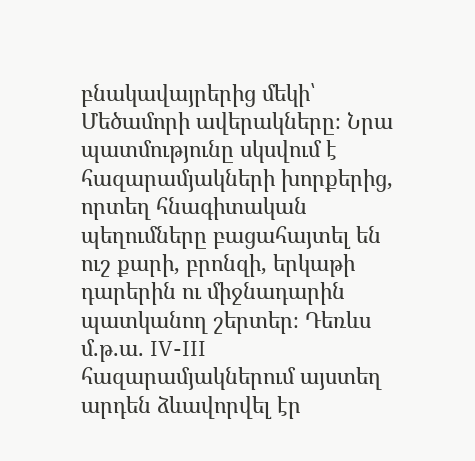բնակավայրերից մեկի՝ Մեծամորի ավերակները։ Նրա պատմությունը սկսվում է հազարամյակների խորքերից, որտեղ հնագիտական պեղումները բացահայտել են ուշ քարի, բրոնզի, երկաթի դարերին ու միջնադարին պատկանող շերտեր։ Դեռևս մ.թ.ա. IV-III հազարամյակներում այստեղ արդեն ձևավորվել էր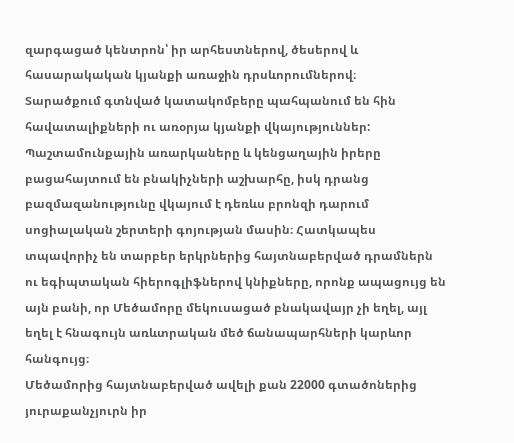զարգացած կենտրոն՝ իր արհեստներով, ծեսերով և հասարակական կյանքի առաջին դրսևորումներով։
Տարածքում գտնված կատակոմբերը պահպանում են հին հավատալիքների ու առօրյա կյանքի վկայություններ: Պաշտամունքային առարկաները և կենցաղային իրերը բացահայտում են բնակիչների աշխարհը, իսկ դրանց բազմազանությունը վկայում է դեռևս բրոնզի դարում սոցիալական շերտերի գոյության մասին։ Հատկապես տպավորիչ են տարբեր երկրներից հայտնաբերված դրամներն ու եգիպտական հիերոգլիֆներով կնիքները, որոնք ապացույց են այն բանի, որ Մեծամորը մեկուսացած բնակավայր չի եղել, այլ եղել է հնագույն առևտրական մեծ ճանապարհների կարևոր հանգույց։
Մեծամորից հայտնաբերված ավելի քան 22000 գտածոներից յուրաքանչյուրն իր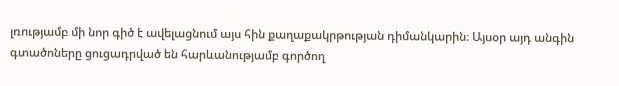լռությամբ մի նոր գիծ է ավելացնում այս հին քաղաքակրթության դիմանկարին։ Այսօր այդ անգին գտածոները ցուցադրված են հարևանությամբ գործող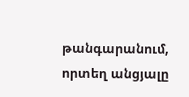թանգարանում, որտեղ անցյալը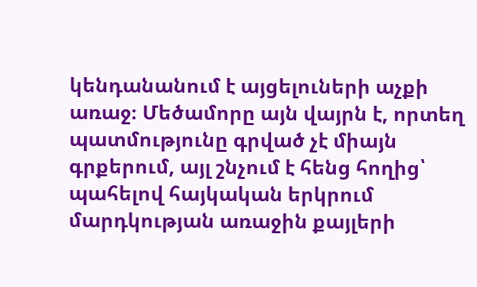կենդանանում է այցելուների աչքի առաջ։ Մեծամորը այն վայրն է, որտեղ պատմությունը գրված չէ միայն գրքերում, այլ շնչում է հենց հողից՝ պահելով հայկական երկրում մարդկության առաջին քայլերի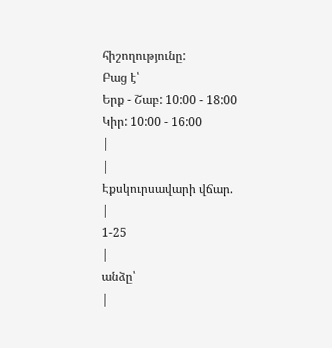հիշողությունը:
Բաց է՝
Երք - Շաբ: 10:00 - 18:00
Կիր: 10:00 - 16:00
|
|
Էքսկուրսավարի վճար.
|
1-25
|
անձը՝
|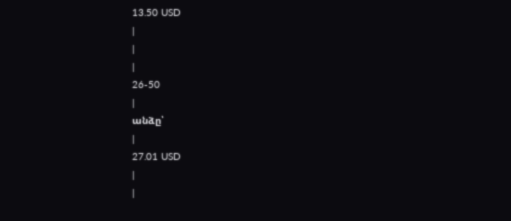13.50 USD
|
|
|
26-50
|
անձը՝
|
27.01 USD
|
|